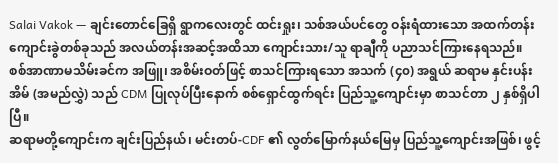Salai Vakok — ချင်းတောင်ခြေရှိ ရွာကလေးတွင် ထင်းရှုး၊ သစ်အယ်ပင်တွေ ဝန်းရံထားသော အထက်တန်းကျောင်းခွဲတစ်ခုသည် အလယ်တန်းအဆင့်အထိသာ ကျောင်းသား/သူ ရာချီကို ပညာသင်ကြားနေရသည်။
စစ်အာဏာမသိမ်းခင်က အဖြူ၊ အစိမ်းဝတ်ဖြင့် စာသင်ကြားရသော အသက် (၄၀) အရွယ် ဆရာမ နှင်းပန်းအိမ် (အမည်လွှဲ) သည် CDM ပြုလုပ်ပြီးနောက် စစ်ရှောင်ထွက်ရင်း ပြည်သူ့ကျောင်းမှာ စာသင်တာ ၂ နှစ်ရှိပါပြီ။
ဆရာမတို့ကျောင်းက ချင်းပြည်နယ်၊ မင်းတပ်-CDF ၏ လွတ်မြောက်နယ်မြေမှ ပြည်သူ့ကျောင်းအဖြစ်၊ ဖွင့်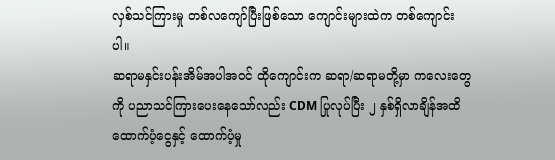လှစ်သင်ကြားမှု တစ်လကျော်ပြီးဖြစ်သော ကျောင်းများထဲက တစ်ကျောင်းပါ။
ဆရာမနှင်းပန်းအိမ်အပါအဝင် ထိုကျောင်းက ဆရာ/ဆရာမတို့မှာ ကလေးတွေကို ပညာသင်ကြားပေးနေသော်လည်း CDM ပြုလုပ်ပြီး ၂ နှစ်ရှိလာချိန်အထိ ထောက်ပံ့ငွေနှင့် ထောက်ပံ့မှု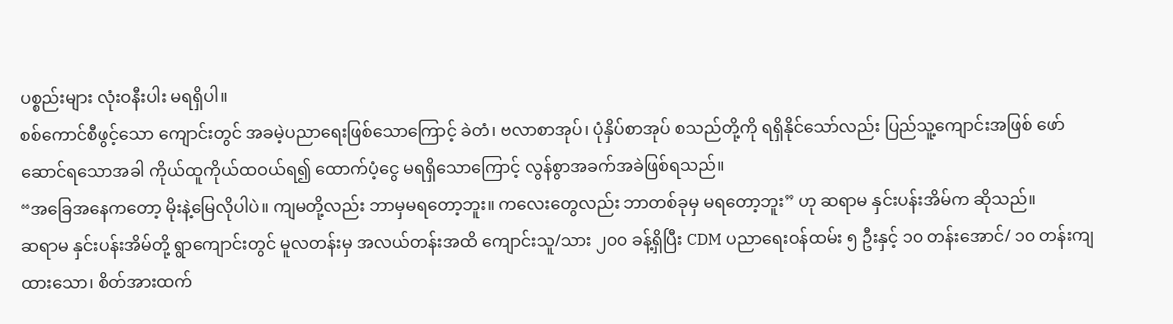ပစ္စည်းများ လုံးဝနီးပါး မရရှိပါ။
စစ်ကောင်စီဖွင့်သော ကျောင်းတွင် အခမဲ့ပညာရေးဖြစ်သောကြောင့် ခဲတံ၊ ဗလာစာအုပ်၊ ပုံနှိပ်စာအုပ် စသည်တို့ကို ရရှိနိုင်သော်လည်း ပြည်သူ့ကျောင်းအဖြစ် ဖော်ဆောင်ရသောအခါ ကိုယ်ထူကိုယ်ထဝယ်ရ၍ ထောက်ပံ့ငွေ မရရှိသောကြောင့် လွန်စွာအခက်အခဲဖြစ်ရသည်။
“အခြေအနေကတော့ မိုးနဲ့မြေလိုပါပဲ။ ကျမတို့လည်း ဘာမှမရတော့ဘူး။ ကလေးတွေလည်း ဘာတစ်ခုမှ မရတော့ဘူး” ဟု ဆရာမ နှင်းပန်းအိမ်က ဆိုသည်။
ဆရာမ နှင်းပန်းအိမ်တို့ ရွာကျောင်းတွင် မူလတန်းမှ အလယ်တန်းအထိ ကျောင်းသူ/သား ၂၀၀ ခန့်ရှိပြီး CDM ပညာရေးဝန်ထမ်း ၅ ဦးနှင့် ၁၀ တန်းအောင်/ ၁၀ တန်းကျထားသော၊ စိတ်အားထက်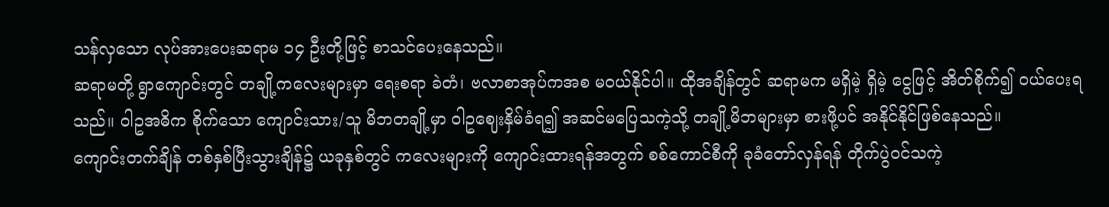သန်လှသော လုပ်အားပေးဆရာမ ၁၄ ဦးတို့ဖြင့် စာသင်ပေးနေသည်။
ဆရာမတို့ ရွာကျောင်းတွင် တချို့ကလေးများမှာ ရေးစရာ ခဲတံ၊ ဗလာစာအုပ်ကအစ မဝယ်နိုင်ပါ။ ထိုအချိန်တွင် ဆရာမက မရှိမဲ့ ရှိမဲ့ ငွေဖြင့် အိတ်စိုက်၍ ဝယ်ပေးရသည်။ ဝါဥအဓိက စိုက်သော ကျောင်းသား/သူ မိဘတချို့မှာ ဝါဥဈေးနှိမ်ခံရ၍ အဆင်မပြေသကဲ့သို့ တချို့မိဘများမှာ စားဖို့ပင် အနိုင်နိုင်ဖြစ်နေသည်။
ကျောင်းတက်ချိန် တစ်နှစ်ပြီးသွားချိန်၌ ယခုနှစ်တွင် ကလေးများကို ကျောင်းထားရန်အတွက် စစ်ကောင်စီကို ခုခံတော်လှန်ရန် တိုက်ပွဲဝင်သကဲ့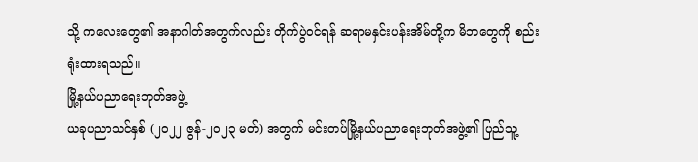သို့ ကလေးတွေ၏ အနာဂါတ်အတွက်လည်း တိုက်ပွဲဝင်ရန် ဆရာမနှင်းပန်းအိမ်တို့က မိဘတွေကို စည်းရုံးထားရသည်။
မြို့နယ်ပညာရေးဘုတ်အဖွဲ့
ယခုပညာသင်နှစ် (၂၀၂၂ ဇွန်-၂၀၂၃ မတ်) အတွက် မင်းတပ်မြို့နယ်ပညာရေးဘုတ်အဖွဲ့၏ ပြည်သူ့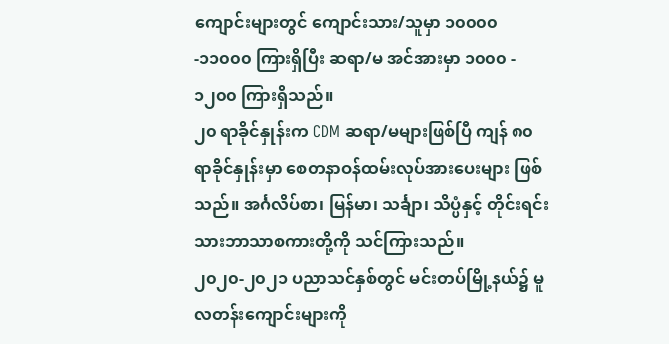ကျောင်းများတွင် ကျောင်းသား/သူမှာ ၁၀၀၀၀-၁၁၀၀၀ ကြားရှိပြီး ဆရာ/မ အင်အားမှာ ၁၀၀၀ - ၁၂၀၀ ကြားရှိသည်။
၂၀ ရာခိုင်နှုန်းက CDM ဆရာ/မများဖြစ်ပြီ ကျန် ၈၀ ရာခိုင်နှုန်းမှာ စေတနာဝန်ထမ်းလုပ်အားပေးများ ဖြစ်သည်။ အင်္ဂလိပ်စာ၊ မြန်မာ၊ သင်္ချာ၊ သိပ္ပံနှင့် တိုင်းရင်းသားဘာသာစကားတို့ကို သင်ကြားသည်။
၂၀၂၀-၂၀၂၁ ပညာသင်နှစ်တွင် မင်းတပ်မြို့နယ်၌ မူလတန်းကျောင်းများကို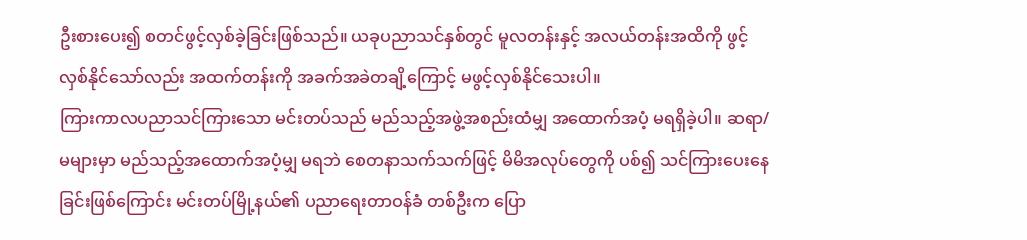ဦးစားပေး၍ စတင်ဖွင့်လှစ်ခဲ့ခြင်းဖြစ်သည်။ ယခုပညာသင်နှစ်တွင် မူလတန်းနှင့် အလယ်တန်းအထိကို ဖွင့်လှစ်နိုင်သော်လည်း အထက်တန်းကို အခက်အခဲတချိ့ကြောင့် မဖွင့်လှစ်နိုင်သေးပါ။
ကြားကာလပညာသင်ကြားသော မင်းတပ်သည် မည်သည့်အဖွဲ့အစည်းထံမျှ အထောက်အပံ့ မရရှိခဲ့ပါ။ ဆရာ/မများမှာ မည်သည့်အထောက်အပံ့မျှ မရဘဲ စေတနာသက်သက်ဖြင့် မိမိအလုပ်တွေကို ပစ်၍ သင်ကြားပေးနေခြင်းဖြစ်ကြောင်း မင်းတပ်မြို့နယ်၏ ပညာရေးတာဝန်ခံ တစ်ဦးက ပြော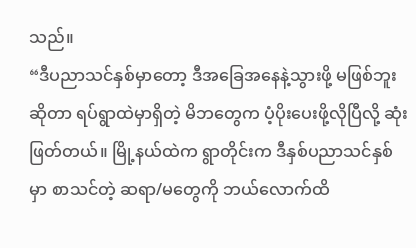သည်။
“ဒီပညာသင်နှစ်မှာတော့ ဒီအခြေအနေနဲ့သွားဖို့ မဖြစ်ဘူးဆိုတာ ရပ်ရွာထဲမှာရှိတဲ့ မိဘတွေက ပံ့ပိုးပေးဖို့လိုပြီလို့ ဆုံးဖြတ်တယ်။ မြို့နယ်ထဲက ရွာတိုင်းက ဒီနှစ်ပညာသင်နှစ်မှာ စာသင်တဲ့ ဆရာ/မတွေကို ဘယ်လောက်ထိ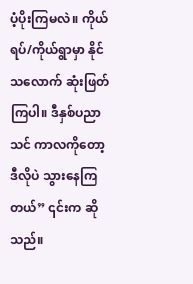ပံ့ပိုးကြမလဲ။ ကိုယ်ရပ်/ကိုယ်ရွာမှာ နိုင်သလောက် ဆုံးဖြတ်ကြပါ။ ဒီနှစ်ပညာသင် ကာလကိုတော့ ဒီလိုပဲ သွားနေကြတယ်” ၎င်းက ဆိုသည်။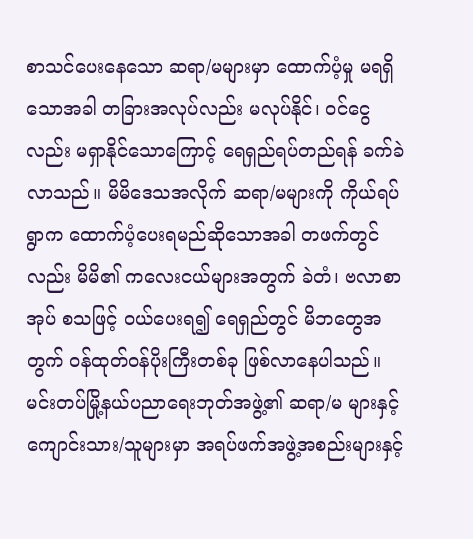စာသင်ပေးနေသော ဆရာ/မများမှာ ထောက်ပံ့မှု မရရှိသောအခါ တခြားအလုပ်လည်း မလုပ်နိုင်၊ ဝင်ငွေလည်း မရှာနိုင်သောကြောင့် ရေရှည်ရပ်တည်ရန် ခက်ခဲလာသည်။ မိမိဒေသအလိုက် ဆရာ/မများကို ကိုယ်ရပ်ရွာက ထောက်ပံ့ပေးရမည်ဆိုသောအခါ တဖက်တွင်လည်း မိမိ၏ ကလေးငယ်များအတွက် ခဲတံ၊ ဗလာစာအုပ် စသဖြင့် ဝယ်ပေးရ၍ ရေရှည်တွင် မိဘတွေအတွက် ဝန်ထုတ်ဝန်ပိုးကြီးတစ်ခု ဖြစ်လာနေပါသည်။
မင်းတပ်မြို့နယ်ပညာရေးဘုတ်အဖွဲ့၏ ဆရာ/မ များနှင့် ကျောင်းသား/သူများမှာ အရပ်ဖက်အဖွဲ့အစည်းများနှင့်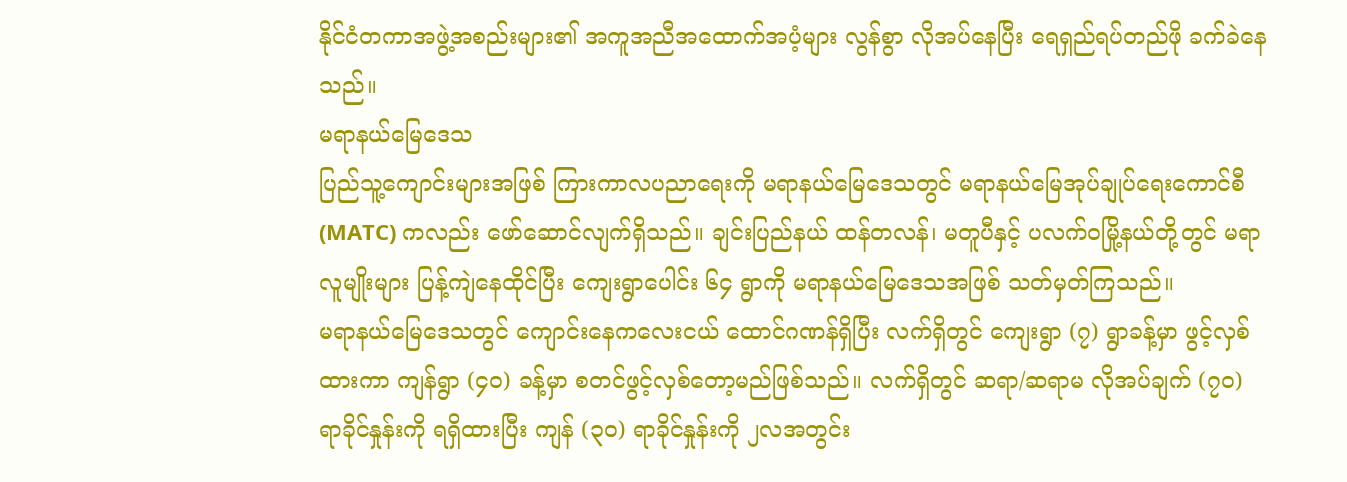နိုင်ငံတကာအဖွဲ့အစည်းများ၏ အကူအညီအထောက်အပံ့များ လွန်စွာ လိုအပ်နေပြီး ရေရှည်ရပ်တည်ဖို ခက်ခဲနေသည်။
မရာနယ်မြေဒေသ
ပြည်သူ့ကျောင်းများအဖြစ် ကြားကာလပညာရေးကို မရာနယ်မြေဒေသတွင် မရာနယ်မြေအုပ်ချုပ်ရေးကောင်စီ (MATC) ကလည်း ဖော်ဆောင်လျက်ရှိသည်။ ချင်းပြည်နယ် ထန်တလန်၊ မတူပီနှင့် ပလက်ဝမြို့နယ်တို့တွင် မရာလူမျိုးများ ပြန့်ကျဲနေထိုင်ပြီး ကျေးရွာပေါင်း ၆၄ ရွာကို မရာနယ်မြေဒေသအဖြစ် သတ်မှတ်ကြသည်။
မရာနယ်မြေဒေသတွင် ကျောင်းနေကလေးငယ် ထောင်ဂဏန်ရှိပြီး လက်ရှိတွင် ကျေးရွာ (၇) ရွာခန့်မှာ ဖွင့်လှစ်ထားကာ ကျန်ရွာ (၄၀) ခန့်မှာ စတင်ဖွင့်လှစ်တော့မည်ဖြစ်သည်။ လက်ရှိတွင် ဆရာ/ဆရာမ လိုအပ်ချက် (၇၀) ရာခိုင်နှုန်းကို ရရှိထားပြီး ကျန် (၃၀) ရာခိုင်နှုန်းကို ၂လအတွင်း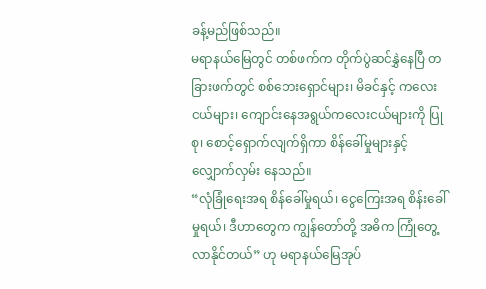ခန့်မည်ဖြစ်သည်။
မရာနယ်မြေတွင် တစ်ဖက်က တိုက်ပွဲဆင်နွှဲနေပြီ တခြားဖက်တွင် စစ်ဘေးရှောင်များ၊ မိခင်နှင့် ကလေးငယ်များ၊ ကျောင်းနေအရွယ်ကလေးငယ်များကို ပြုစု၊ စောင့်ရှောက်လျက်ရှိကာ စိန်ခေါ်မှုများနှင့် လျှောက်လှမ်း နေသည်။
“လုံခြုံရေးအရ စိန်ခေါ်မှုရယ်၊ ငွေကြေးအရ စိန်းခေါ်မှုရယ်၊ ဒီဟာတွေက ကျွန်တော်တို့ အဓိက ကြုံတွေ့လာနိုင်တယ်” ဟု မရာနယ်မြေအုပ်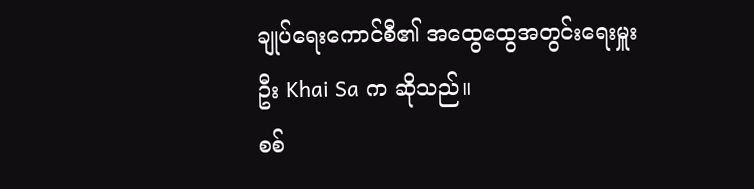ချုပ်ရေးကောင်စီ၏ အထွေထွေအတွင်းရေးမှူး ဦး Khai Sa က ဆိုသည်။
စစ်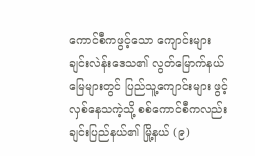ကောင်စီကဖွင့်သော ကျောင်းများ
ချင်းလဲန်းဒေသ၏ လွတ်မြောက်နယ်မြေများတွင် ပြည်သူ့ကျောင်းများ ဖွင့်လှစ်နေသကဲ့သို့ စစ်ကောင်စီကလည်း ချင်းပြည်နယ်၏ မြို့နယ် (၉)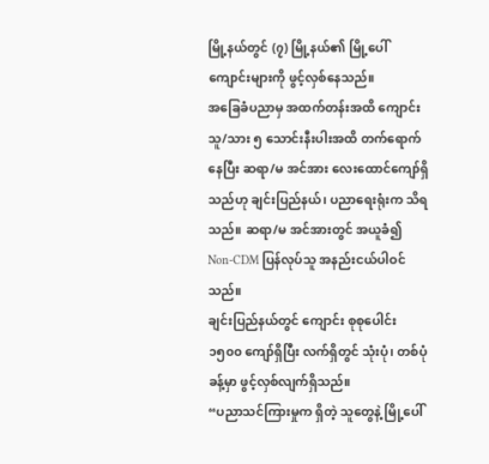မြို့နယ်တွင် (၇) မြို့နယ်၏ မြို့ပေါ်ကျောင်းများကို ဖွင့်လှစ်နေသည်။
အခြေခံပညာမှ အထက်တန်းအထိ ကျောင်းသူ/သား ၅ သောင်းနီးပါးအထိ တက်ရောက်နေပြီး ဆရာ/မ အင်အား လေးထောင်ကျော်ရှိသည်ဟု ချင်းပြည်နယ်၊ ပညာရေးရုံးက သိရသည်။ ဆရာ/မ အင်အားတွင် အယူခံ၍ Non-CDM ပြန်လုပ်သူ အနည်းငယ်ပါဝင်သည်။
ချင်းပြည်နယ်တွင် ကျောင်း စုစုပေါင်း ၁၅၀၀ ကျော်ရှိပြီး လက်ရှိတွင် သုံးပုံ၊ တစ်ပုံခန့်မှာ ဖွင့်လှစ်လျက်ရှိသည်။
“ပညာသင်ကြားမှုက ရှိတဲ့ သူတွေနဲ့ မြို့ပေါ်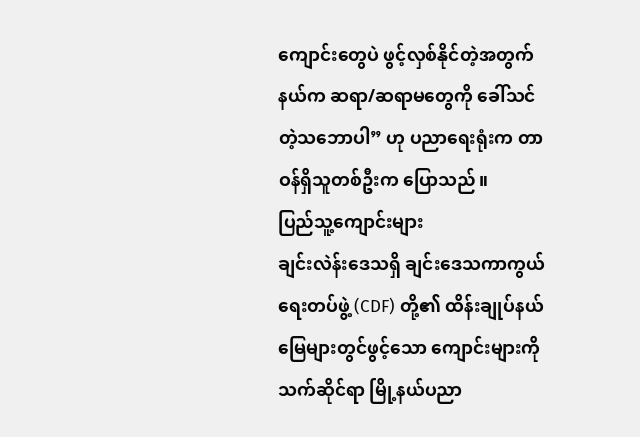ကျောင်းတွေပဲ ဖွင့်လှစ်နိုင်တဲ့အတွက် နယ်က ဆရာ/ဆရာမတွေကို ခေါ်သင်တဲ့သဘောပါ” ဟု ပညာရေးရုံးက တာဝန်ရှိသူတစ်ဦးက ပြောသည်။
ပြည်သူ့ကျောင်းများ
ချင်းလဲန်းဒေသရှိ ချင်းဒေသကာကွယ်ရေးတပ်ဖွဲ့ (CDF) တို့၏ ထိန်းချုပ်နယ်မြေများတွင်ဖွင့်သော ကျောင်းများကို သက်ဆိုင်ရာ မြို့နယ်ပညာ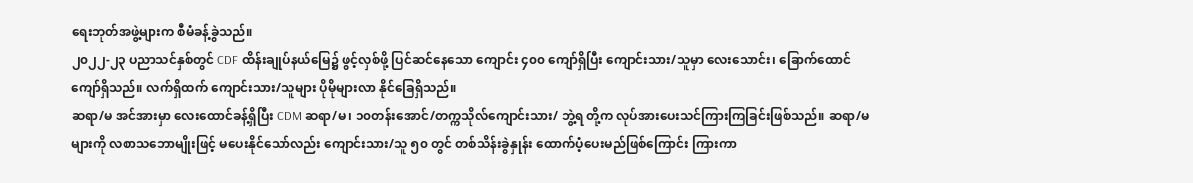ရေးဘုတ်အဖွဲ့များက စီမံခန့်ခွဲသည်။
၂၀၂၂-၂၃ ပညာသင်နှစ်တွင် CDF ထိန်းချုပ်နယ်မြေ၌ ဖွင့်လှစ်ဖို့ ပြင်ဆင်နေသော ကျောင်း ၄၀၀ ကျော်ရှိပြီး ကျောင်းသား/သူမှာ လေးသောင်း၊ ခြောက်ထောင်ကျော်ရှိသည်။ လက်ရှိထက် ကျောင်းသား/သူများ ပိုမိုများလာ နိုင်ခြေရှိသည်။
ဆရာ/မ အင်အားမှာ လေးထောင်ခန့်ရှိပြီး CDM ဆရာ/မ၊ ၁၀တန်းအောင်/တက္ကသိုလ်ကျောင်းသား/ ဘွဲ့ရ တို့က လုပ်အားပေးသင်ကြားကြခြင်းဖြစ်သည်။ ဆရာ/မများကို လစာသဘောမျိုးဖြင့် မပေးနိုင်သော်လည်း ကျောင်းသား/သူ ၅၀ တွင် တစ်သိန်းခွဲနှုန်း ထောက်ပံ့ပေးမည်ဖြစ်ကြောင်း ကြားကာ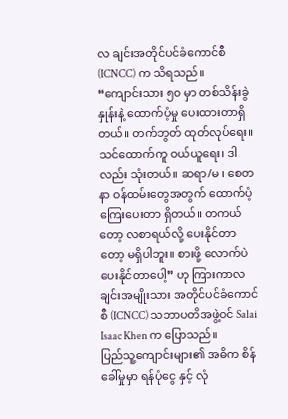လ ချင်းအတိုင်ပင်ခံကောင်စီ (ICNCC) က သိရသည်။
“ကျောင်းသား ၅၀ မှာ တစ်သိန်းခွဲနှုန်းနဲ့ ထောက်ပံ့မှု ပေးထားတာရှိတယ်။ တက်ဘွတ် ထုတ်လုပ်ရေး။ သင်ထောက်ကူ ဝယ်ယူရေး၊ ဒါလည်း သုံးတယ်။ ဆရာ/မ ၊ စေတနာ ဝန်ထမ်းတွေအတွက် ထောက်ပံ့ကြေးပေးတာ ရှိတယ်။ တကယ်တော့ လစာရယ်လို့ ပေးနိုင်တာတော့ မရှိပါဘူး။ စားဖို့ လောက်ပဲ ပေးနိုင်တာပေါ့” ဟု ကြားကာလ ချင်းအမျိုးသား အတိုင်ပင်ခံကောင်စီ (ICNCC) သဘာပတိအဖွဲ့ဝင် Salai Isaac Khen က ပြောသည်။
ပြည်သူ့ကျောင်းများ၏ အဓိက စိန်ခေါ်မှုမှာ ရန်ပုံငွေ နှင့် လုံ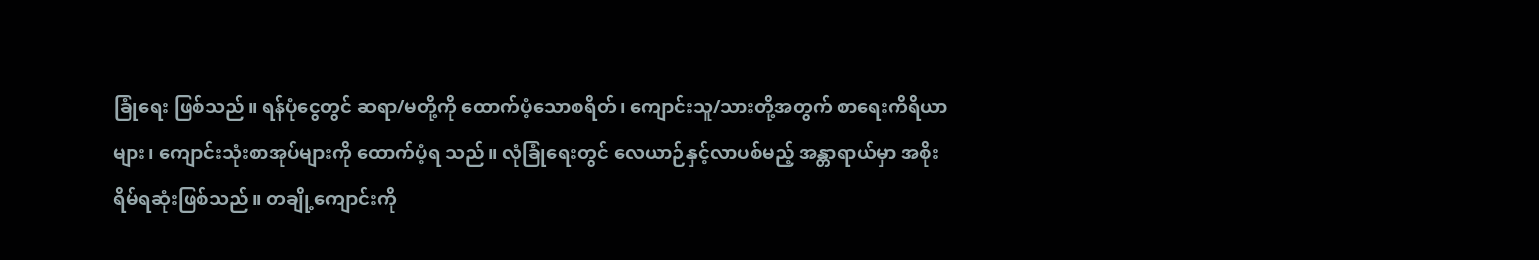ခြုံရေး ဖြစ်သည်။ ရန်ပုံငွေတွင် ဆရာ/မတို့ကို ထောက်ပံ့သောစရိတ်၊ ကျောင်းသူ/သားတို့အတွက် စာရေးကိရိယာများ၊ ကျောင်းသုံးစာအုပ်များကို ထောက်ပံ့ရ သည်။ လုံခြုံရေးတွင် လေယာဉ်နှင့်လာပစ်မည့် အန္တာရာယ်မှာ အစိုးရိမ်ရဆုံးဖြစ်သည်။ တချို့ကျောင်းကို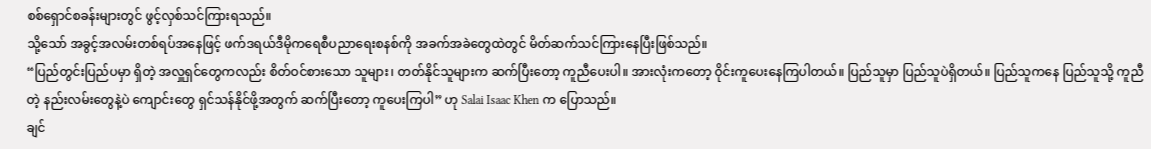စစ်ရှောင်စခန်းများတွင် ဖွင့်လှစ်သင်ကြားရသည်။
သို့သော် အခွင့်အလမ်းတစ်ရပ်အနေဖြင့် ဖက်ဒရယ်ဒီမိုကရေစီပညာရေးစနစ်ကို အခက်အခဲတွေထဲတွင် မိတ်ဆက်သင်ကြားနေပြီးဖြစ်သည်။
“ပြည်တွင်းပြည်ပမှာ ရှိတဲ့ အလှူရှင်တွေကလည်း စိတ်ဝင်စားသော သူများ၊ တတ်နိုင်သူများက ဆက်ပြီးတော့ ကူညီပေးပါ။ အားလုံးကတော့ ဝိုင်းကူပေးနေကြပါတယ်။ ပြည်သူမှာ ပြည်သူပဲရှိတယ်။ ပြည်သူကနေ ပြည်သူသို့ ကူညီတဲ့ နည်းလမ်းတွေနဲ့ပဲ ကျောင်းတွေ ရှင်သန်နိုင်ဖို့အတွက် ဆက်ပြီးတော့ ကူပေးကြပါ” ဟု Salai Isaac Khen က ပြောသည်။
ချင်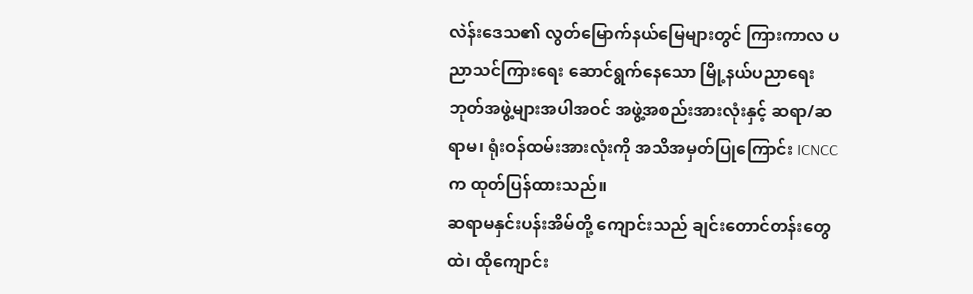လဲန်းဒေသ၏ လွတ်မြောက်နယ်မြေများတွင် ကြားကာလ ပညာသင်ကြားရေး ဆောင်ရွက်နေသော မြို့နယ်ပညာရေးဘုတ်အဖွဲ့များအပါအဝင် အဖွဲ့အစည်းအားလုံးနှင့် ဆရာ/ဆရာမ၊ ရုံးဝန်ထမ်းအားလုံးကို အသိအမှတ်ပြုကြောင်း ICNCC က ထုတ်ပြန်ထားသည်။
ဆရာမနှင်းပန်းအိမ်တို့ ကျောင်းသည် ချင်းတောင်တန်းတွေထဲ၊ ထိုကျောင်း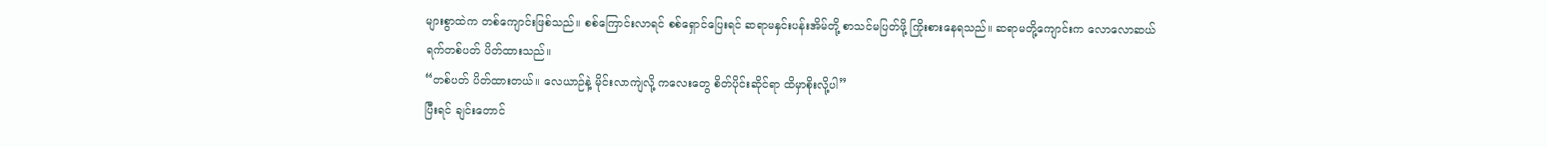များစွာထဲက တစ်ကျောင်းဖြစ်သည်။ စစ်ကြောင်းလာရင် စစ်ရှောင်ပြေးရင် ဆရာမနှင်းပန်းအိမ်တို့ စာသင်မပြတ်ဖို့ ကြိုးစားနေရသည်။ ဆရာမတို့ကျောင်းက လောလောဆယ် ရက်တစ်ပတ် ပိတ်ထားသည်။
“တစ်ပတ် ပိတ်ထားတယ်။ လေယာဉ်နဲ့ မိုင်းလာကျဲလို့ ကလေးတွေ စိတ်ပိုင်းဆိုင်ရာ ထိမှာစိုးလို့ပါ”
ပြီးရင် ချင်းတောင်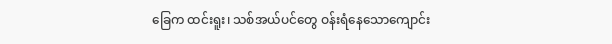ခြေက ထင်းရူး၊ သစ်အယ်ပင်တွေ ဝန်းရံနေသောကျောင်း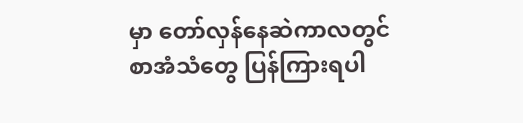မှာ တော်လှန်နေဆဲကာလတွင် စာအံသံတွေ ပြန်ကြားရပါ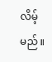လိမ့်မည်။